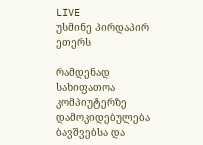LIVE
უსმინე პირდაპირ ეთერს

რამდენად სახიფათოა კომპიუტერზე დამოკიდებულება ბავშვებსა და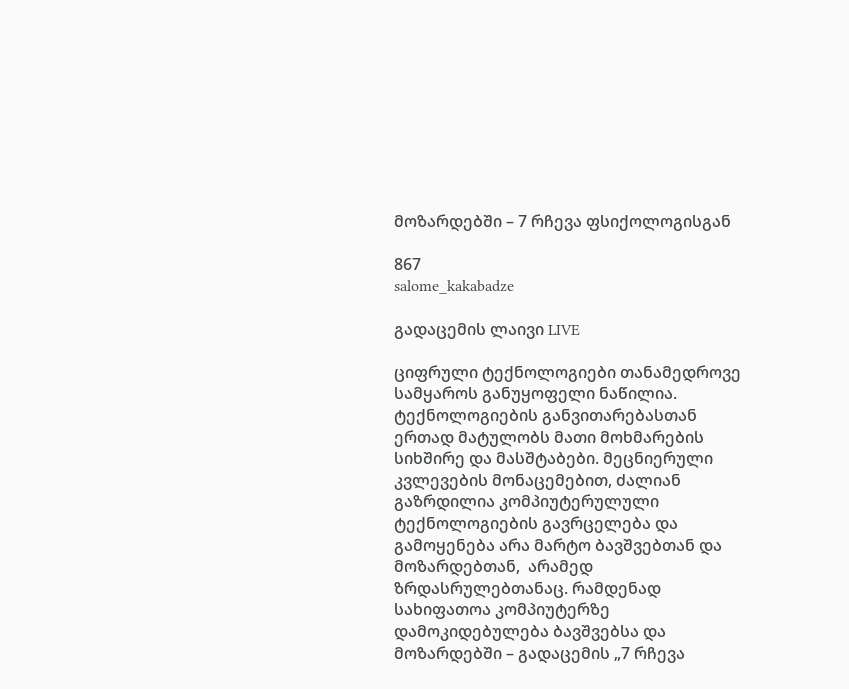მოზარდებში – 7 რჩევა ფსიქოლოგისგან

867
salome_kakabadze

გადაცემის ლაივი LIVE

ციფრული ტექნოლოგიები თანამედროვე სამყაროს განუყოფელი ნაწილია. ტექნოლოგიების განვითარებასთან ერთად მატულობს მათი მოხმარების სიხშირე და მასშტაბები. მეცნიერული კვლევების მონაცემებით, ძალიან გაზრდილია კომპიუტერულული ტექნოლოგიების გავრცელება და გამოყენება არა მარტო ბავშვებთან და მოზარდებთან,  არამედ  ზრდასრულებთანაც. რამდენად სახიფათოა კომპიუტერზე დამოკიდებულება ბავშვებსა და მოზარდებში – გადაცემის „7 რჩევა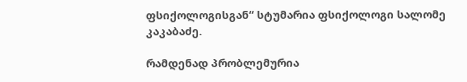ფსიქოლოგისგან“ სტუმარია ფსიქოლოგი სალომე კაკაბაძე.

რამდენად პრობლემურია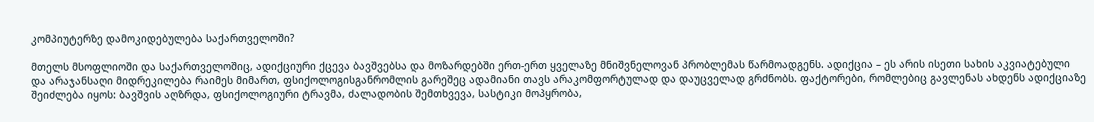კომპიუტერზე დამოკიდებულება საქართველოში?

მთელს მსოფლიოში და საქართველოშიც, ადიქციური ქცევა ბავშვებსა და მოზარდებში ერთ-ერთ ყველაზე მნიშვნელოვან პრობლემას წარმოადგენს. ადიქცია – ეს არის ისეთი სახის აკვიატებული და არაჯანსაღი მიდრეკილება რაიმეს მიმართ, ფსიქოლოგისგანრომლის გარეშეც ადამიანი თავს არაკომფორტულად და დაუცველად გრძნობს. ფაქტორები, რომლებიც გავლენას ახდენს ადიქციაზე შეიძლება იყოს: ბავშვის აღზრდა, ფსიქოლოგიური ტრავმა, ძალადობის შემთხვევა, სასტიკი მოპყრობა,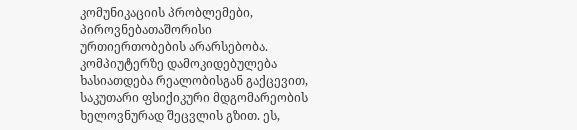კომუნიკაციის პრობლემები, პიროვნებათაშორისი ურთიერთობების არარსებობა. კომპიუტერზე დამოკიდებულება ხასიათდება რეალობისგან გაქცევით, საკუთარი ფსიქიკური მდგომარეობის ხელოვნურად შეცვლის გზით. ეს,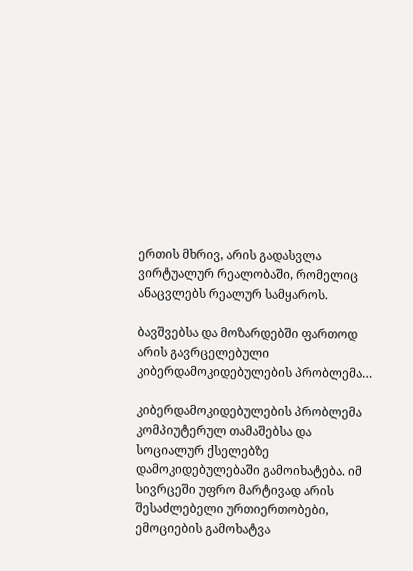ერთის მხრივ, არის გადასვლა ვირტუალურ რეალობაში, რომელიც ანაცვლებს რეალურ სამყაროს.

ბავშვებსა და მოზარდებში ფართოდ არის გავრცელებული კიბერდამოკიდებულების პრობლემა…

კიბერდამოკიდებულების პრობლემა კომპიუტერულ თამაშებსა და სოციალურ ქსელებზე დამოკიდებულებაში გამოიხატება. იმ სივრცეში უფრო მარტივად არის შესაძლებელი ურთიერთობები, ემოციების გამოხატვა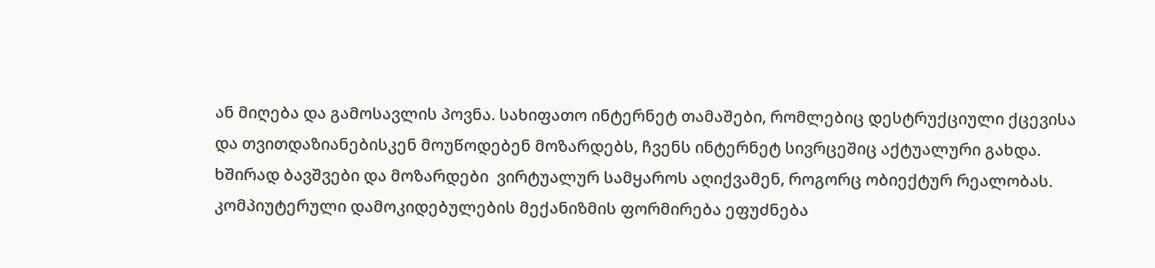ან მიღება და გამოსავლის პოვნა. სახიფათო ინტერნეტ თამაშები, რომლებიც დესტრუქციული ქცევისა და თვითდაზიანებისკენ მოუწოდებენ მოზარდებს, ჩვენს ინტერნეტ სივრცეშიც აქტუალური გახდა. ხშირად ბავშვები და მოზარდები  ვირტუალურ სამყაროს აღიქვამენ, როგორც ობიექტურ რეალობას. კომპიუტერული დამოკიდებულების მექანიზმის ფორმირება ეფუძნება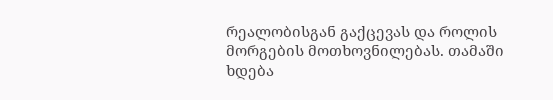რეალობისგან გაქცევას და როლის მორგების მოთხოვნილებას. თამაში ხდება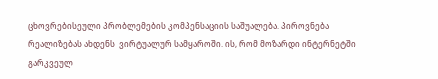ცხოვრებისეული პრობლემების კომპენსაციის საშუალება. პიროვნება რეალიზებას ახდენს  ვირტუალურ სამყაროში. ის, რომ მოზარდი ინტერნეტში გარკვეულ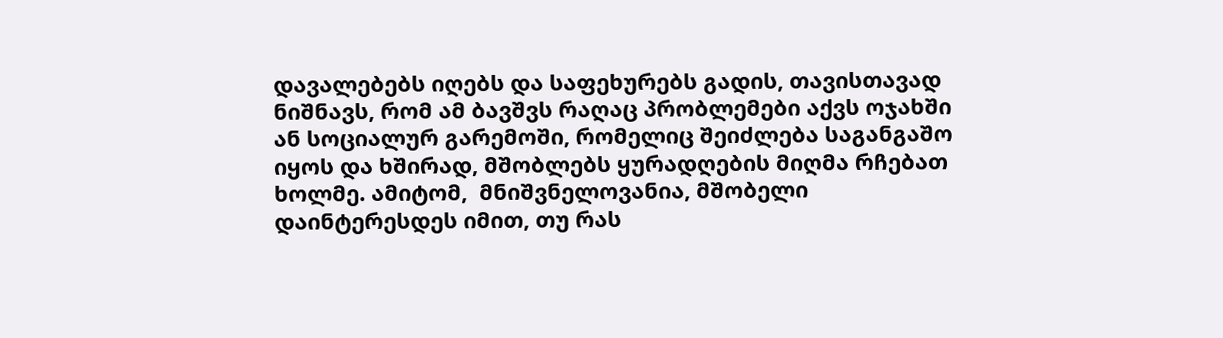დავალებებს იღებს და საფეხურებს გადის, თავისთავად ნიშნავს, რომ ამ ბავშვს რაღაც პრობლემები აქვს ოჯახში ან სოციალურ გარემოში, რომელიც შეიძლება საგანგაშო იყოს და ხშირად, მშობლებს ყურადღების მიღმა რჩებათ ხოლმე. ამიტომ,  მნიშვნელოვანია, მშობელი დაინტერესდეს იმით, თუ რას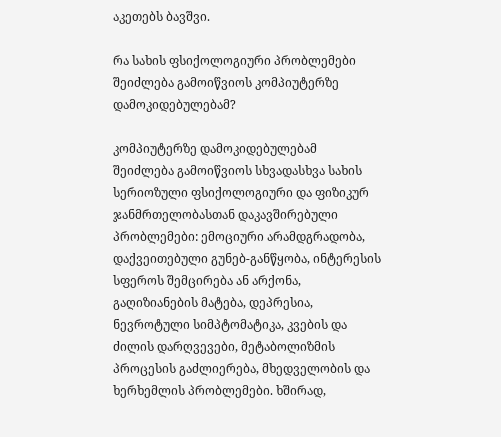აკეთებს ბავშვი.

რა სახის ფსიქოლოგიური პრობლემები შეიძლება გამოიწვიოს კომპიუტერზე დამოკიდებულებამ?

კომპიუტერზე დამოკიდებულებამ  შეიძლება გამოიწვიოს სხვადასხვა სახის სერიოზული ფსიქოლოგიური და ფიზიკურ ჯანმრთელობასთან დაკავშირებული პრობლემები: ემოციური არამდგრადობა, დაქვეითებული გუნებ-განწყობა, ინტერესის სფეროს შემცირება ან არქონა, გაღიზიანების მატება, დეპრესია, ნევროტული სიმპტომატიკა, კვების და ძილის დარღვევები, მეტაბოლიზმის პროცესის გაძლიერება, მხედველობის და ხერხემლის პრობლემები. ხშირად,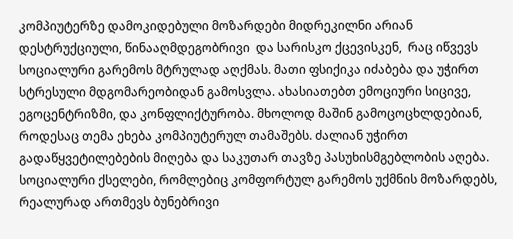კომპიუტერზე დამოკიდებული მოზარდები მიდრეკილნი არიან დესტრუქციული, წინააღმდეგობრივი  და სარისკო ქცევისკენ,  რაც იწვევს  სოციალური გარემოს მტრულად აღქმას. მათი ფსიქიკა იძაბება და უჭირთ სტრესული მდგომარეობიდან გამოსვლა. ახასიათებთ ემოციური სიცივე, ეგოცენტრიზმი, და კონფლიქტურობა. მხოლოდ მაშინ გამოცოცხლდებიან, როდესაც თემა ეხება კომპიუტერულ თამაშებს. ძალიან უჭირთ გადაწყვეტილებების მიღება და საკუთარ თავზე პასუხისმგებლობის აღება. სოციალური ქსელები, რომლებიც კომფორტულ გარემოს უქმნის მოზარდებს, რეალურად ართმევს ბუნებრივი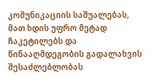კომუნიკაციის საშუალებას, მათ ხდის უფრო მეტად ჩაკეტილებს და წინააღმდეგობის გადალახვის შესაძლებლობას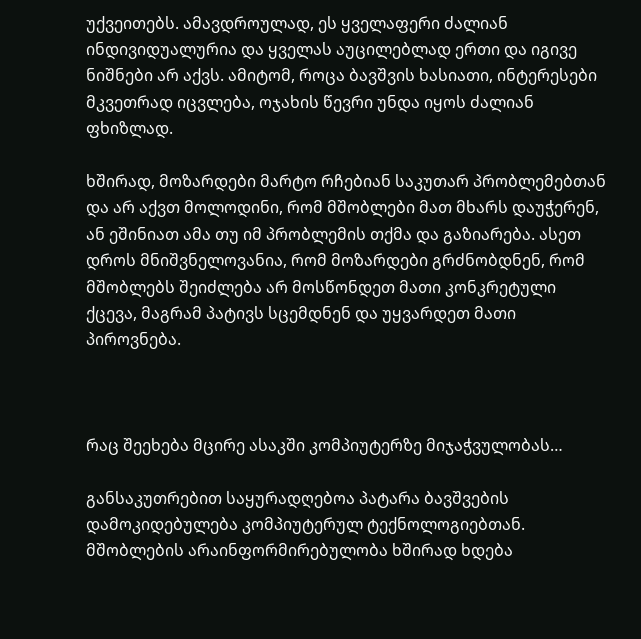უქვეითებს. ამავდროულად, ეს ყველაფერი ძალიან ინდივიდუალურია და ყველას აუცილებლად ერთი და იგივე ნიშნები არ აქვს. ამიტომ, როცა ბავშვის ხასიათი, ინტერესები მკვეთრად იცვლება, ოჯახის წევრი უნდა იყოს ძალიან ფხიზლად.

ხშირად, მოზარდები მარტო რჩებიან საკუთარ პრობლემებთან და არ აქვთ მოლოდინი, რომ მშობლები მათ მხარს დაუჭერენ, ან ეშინიათ ამა თუ იმ პრობლემის თქმა და გაზიარება. ასეთ დროს მნიშვნელოვანია, რომ მოზარდები გრძნობდნენ, რომ მშობლებს შეიძლება არ მოსწონდეთ მათი კონკრეტული ქცევა, მაგრამ პატივს სცემდნენ და უყვარდეთ მათი პიროვნება.



რაც შეეხება მცირე ასაკში კომპიუტერზე მიჯაჭვულობას…

განსაკუთრებით საყურადღებოა პატარა ბავშვების დამოკიდებულება კომპიუტერულ ტექნოლოგიებთან. მშობლების არაინფორმირებულობა ხშირად ხდება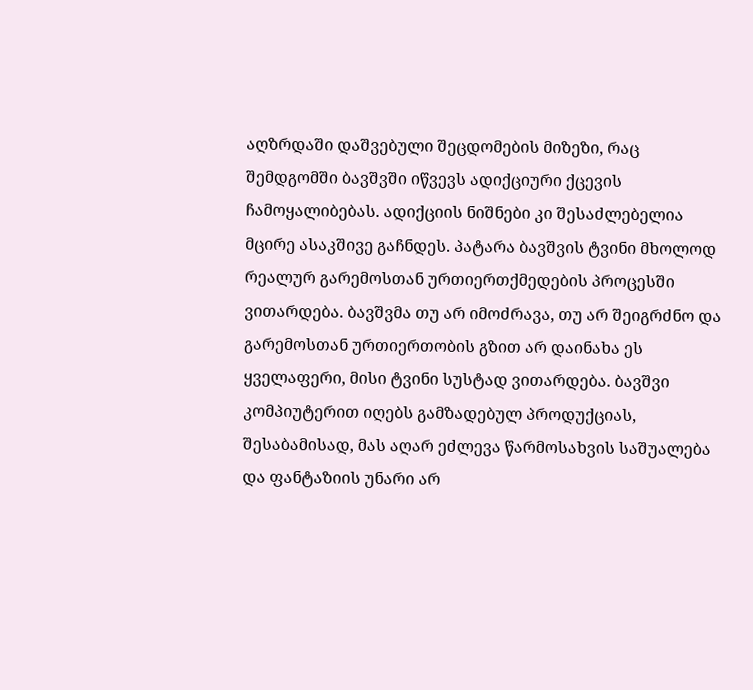აღზრდაში დაშვებული შეცდომების მიზეზი, რაც შემდგომში ბავშვში იწვევს ადიქციური ქცევის ჩამოყალიბებას. ადიქციის ნიშნები კი შესაძლებელია მცირე ასაკშივე გაჩნდეს. პატარა ბავშვის ტვინი მხოლოდ რეალურ გარემოსთან ურთიერთქმედების პროცესში ვითარდება. ბავშვმა თუ არ იმოძრავა, თუ არ შეიგრძნო და გარემოსთან ურთიერთობის გზით არ დაინახა ეს ყველაფერი, მისი ტვინი სუსტად ვითარდება. ბავშვი კომპიუტერით იღებს გამზადებულ პროდუქციას, შესაბამისად, მას აღარ ეძლევა წარმოსახვის საშუალება და ფანტაზიის უნარი არ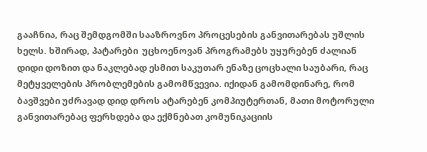გააჩნია, რაც შემდგომში სააზროვნო პროცესების განვითარებას უშლის ხელს. ხშირად, პატარები  უცხოენოვან პროგრამებს უყურებენ ძალიან დიდი დოზით და ნაკლებად ესმით საკუთარ ენაზე ცოცხალი საუბარი, რაც მეტყველების პრობლემების გამომწვევია. იქიდან გამომდინარე, რომ ბავშვები უძრავად დიდ დროს ატარებენ კომპიუტერთან, მათი მოტორული განვითარებაც ფერხდება და ექმნებათ კომუნიკაციის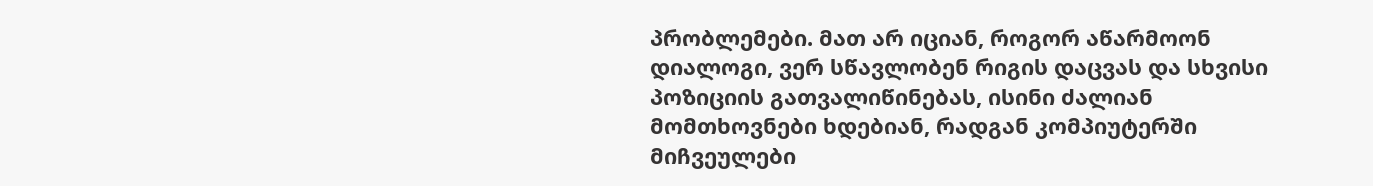პრობლემები. მათ არ იციან, როგორ აწარმოონ დიალოგი, ვერ სწავლობენ რიგის დაცვას და სხვისი პოზიციის გათვალიწინებას, ისინი ძალიან მომთხოვნები ხდებიან, რადგან კომპიუტერში მიჩვეულები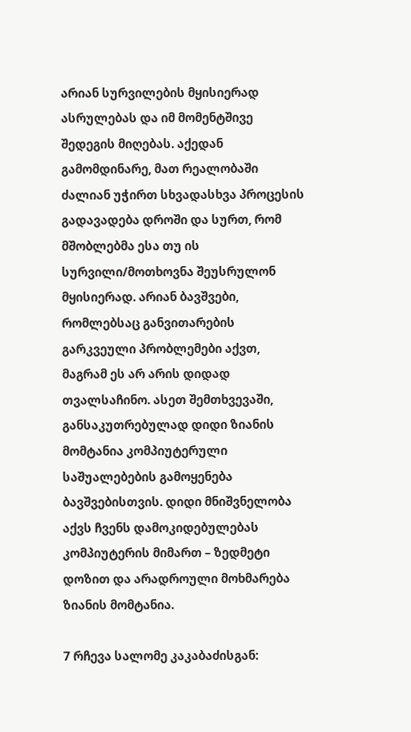არიან სურვილების მყისიერად ასრულებას და იმ მომენტშივე შედეგის მიღებას. აქედან გამომდინარე, მათ რეალობაში ძალიან უჭირთ სხვადასხვა პროცესის გადავადება დროში და სურთ, რომ მშობლებმა ესა თუ ის სურვილი/მოთხოვნა შეუსრულონ მყისიერად. არიან ბავშვები, რომლებსაც განვითარების გარკვეული პრობლემები აქვთ, მაგრამ ეს არ არის დიდად თვალსაჩინო. ასეთ შემთხვევაში, განსაკუთრებულად დიდი ზიანის მომტანია კომპიუტერული საშუალებების გამოყენება ბავშვებისთვის. დიდი მნიშვნელობა აქვს ჩვენს დამოკიდებულებას კომპიუტერის მიმართ – ზედმეტი დოზით და არადროული მოხმარება ზიანის მომტანია.

7 რჩევა სალომე კაკაბაძისგან: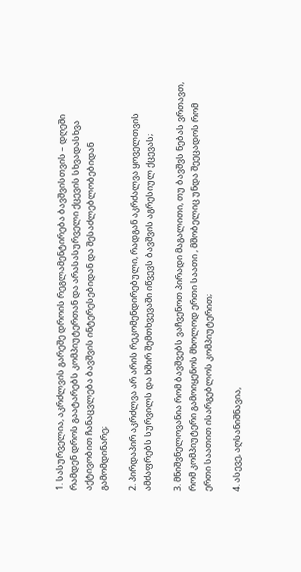1. სასურველია, აკრძლვის გარეშე დროის რეგლამენტირება ბავშვისთვის – დღეში რამდენ დროს გაატარებს კომპიუტერთან და არასასურველი ქცევის სხვადასხვა აქტივობით ჩანაცვლება ბავშვის ინტერესებიდან და შესაძლებლობებიდან გამომდინარე;

2. პირდაპირ აკრძლვა არ არის რეკომენდირებული, რადგან აკრძალვა ყოველთვის ამძაფრებს სურვილს და ხშირ შემთხვევაში იწვევს ბავშვის აგრესიულ ქცევას;

3. მნიშვნელოვანია რომ ბავშვებს ვაჩვენოთ პირადი მაგალითი, თუ ბავშვს ნებას ვრთავთ, რომ კომპიუტერი გამოიყენოს მხოლოდ ერთი საათი , მშობელიც უნდა შეეცადოს რომ ერთი საათით ისარგებლოს კომპიუტერით;

4. ასევე, აღსანიშნავია,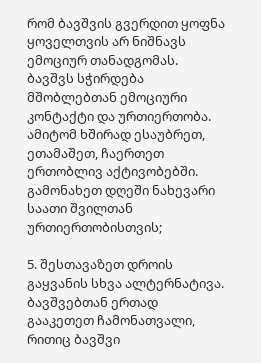რომ ბავშვის გვერდით ყოფნა ყოველთვის არ ნიშნავს ემოციურ თანადგომას. ბავშვს სჭირდება მშობლებთან ემოციური კონტაქტი და ურთიერთობა. ამიტომ ხშირად ესაუბრეთ, ეთამაშეთ, ჩაერთეთ ერთობლივ აქტივობებში. გამონახეთ დღეში ნახევარი საათი შვილთან ურთიერთობისთვის;

5. შესთავაზეთ დროის გაყვანის სხვა ალტერნატივა. ბავშვებთან ერთად გააკეთეთ ჩამონათვალი, რითიც ბავშვი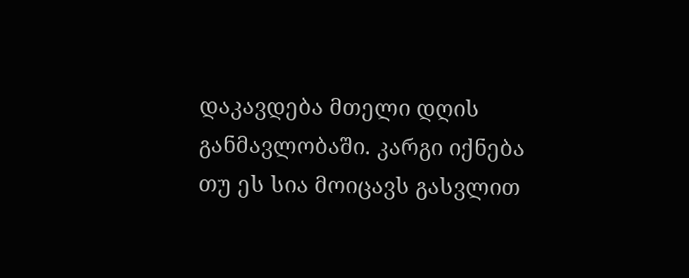დაკავდება მთელი დღის განმავლობაში. კარგი იქნება თუ ეს სია მოიცავს გასვლით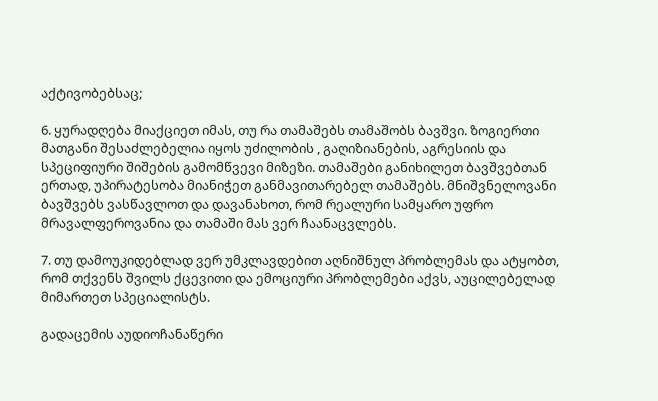აქტივობებსაც;

6. ყურადღება მიაქციეთ იმას, თუ რა თამაშებს თამაშობს ბავშვი. ზოგიერთი მათგანი შესაძლებელია იყოს უძილობის , გაღიზიანების, აგრესიის და სპეციფიური შიშების გამომწვევი მიზეზი. თამაშები განიხილეთ ბავშვებთან ერთად, უპირატესობა მიანიჭეთ განმავითარებელ თამაშებს. მნიშვნელოვანი ბავშვებს ვასწავლოთ და დავანახოთ, რომ რეალური სამყარო უფრო მრავალფეროვანია და თამაში მას ვერ ჩაანაცვლებს.

7. თუ დამოუკიდებლად ვერ უმკლავდებით აღნიშნულ პრობლემას და ატყობთ, რომ თქვენს შვილს ქცევითი და ემოციური პრობლემები აქვს, აუცილებელად მიმართეთ სპეციალისტს.

გადაცემის აუდიოჩანაწერი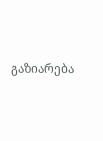გაზიარება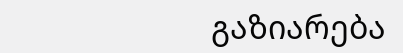გაზიარება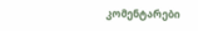კომენტარები